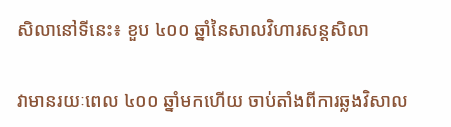សិលានៅទីនេះ៖ ខួប ៤០០ ឆ្នាំនៃសាលវិហារសន្តសិលា

វាមានរយៈពេល ៤០០ ឆ្នាំមកហើយ ចាប់តាំងពីការឆ្លងវិសាល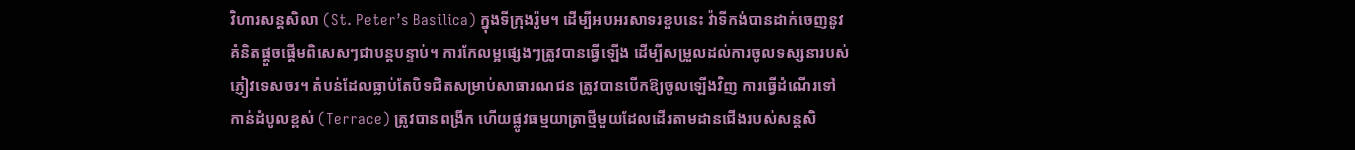វិហារសន្តសិលា (St. Peter’s Basilica) ក្នុងទីក្រុងរ៉ូម។ ដើម្បីអបអរសាទរខួបនេះ វ៉ាទីកង់បានដាក់ចេញនូវគំនិតផ្តួចផ្តើមពិសេសៗជាបន្តបន្ទាប់។ ការកែលម្អផ្សេងៗត្រូវបានធ្វើឡើង ដើម្បីសម្រួលដល់ការចូលទស្សនារបស់ភ្ញៀវទេសចរ។ តំបន់ដែលធ្លាប់តែបិទជិតសម្រាប់សាធារណជន ត្រូវបានបើកឱ្យចូលឡើងវិញ ការធ្វើដំណើរទៅកាន់ដំបូលខ្ពស់ (Terrace) ត្រូវបានពង្រីក ហើយផ្លូវធម្មយាត្រាថ្មីមួយដែលដើរតាមដានជើងរបស់សន្តសិ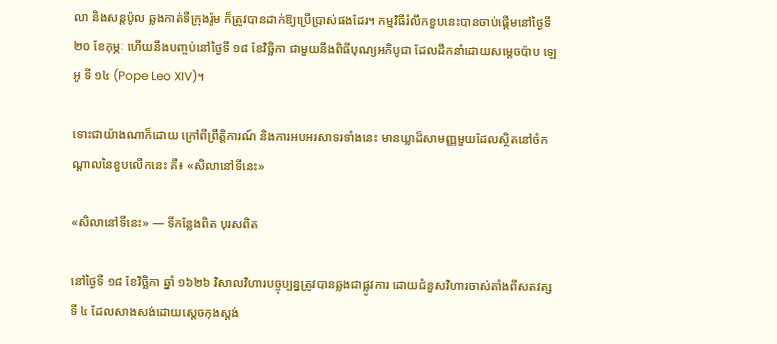លា និងសន្តប៉ូល ឆ្លងកាត់ទីក្រុងរ៉ូម ក៏ត្រូវបានដាក់ឱ្យប្រើប្រាស់ផងដែរ។ កម្មវិធីរំលឹកខួបនេះបានចាប់ផ្តើមនៅថ្ងៃទី ២០ ខែកុម្ភៈ ហើយនឹងបញ្ចប់នៅថ្ងៃទី ១៨ ខែវិច្ឆិកា ជាមួយនឹងពិធីបុណ្យអភិបូជា ដែលដឹកនាំដោយសម្តេចប៉ាប ឡេអូ ទី ១៤ (Pope Leo XIV)។

ទោះជាយ៉ាងណាក៏ដោយ ក្រៅពីព្រឹត្តិការណ៍ និងការអបអរសាទរទាំងនេះ មានឃ្លាដ៏សាមញ្ញមួយដែលស្ថិតនៅចំកណ្តាលនៃខួបលើកនេះ គឺ៖ «សិលានៅទីនេះ»

«សិលានៅទីនេះ» — ទីកន្លែងពិត បុរសពិត

នៅថ្ងៃទី ១៨ ខែវិច្ឆិកា ឆ្នាំ ១៦២៦ វិសាលវិហារបច្ចុប្បន្នត្រូវបានឆ្លងជាផ្លូវការ ដោយជំនួសវិហារចាស់តាំងពីសតវត្សទី ៤ ដែលសាងសង់ដោយស្តេចកុងស្តង់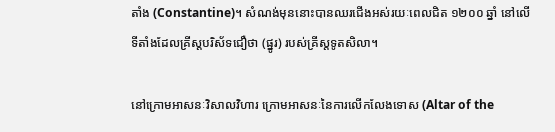តាំង (Constantine)។ សំណង់មុននោះបានឈរជើងអស់រយៈពេលជិត ១២០០ ឆ្នាំ នៅលើទីតាំងដែលគ្រីស្តបរិស័ទជឿថា (ផ្នូរ) របស់គ្រីស្តទូតសិលា។

នៅក្រោមអាសនៈវិសាលវិហារ ក្រោមអាសនៈនៃការលើកលែងទោស (Altar of the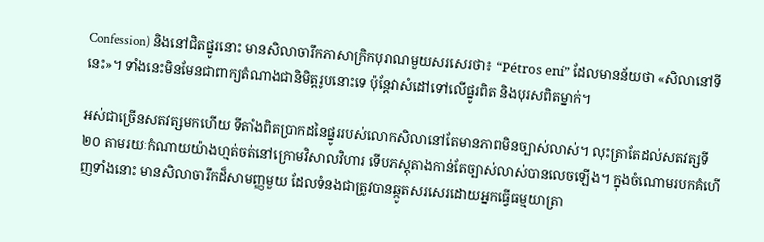Confession) និងនៅជិតផ្នូរនោះ មានសិលាចារឹកភាសាក្រិកបុរាណមួយសរសេរថា៖ “Pétros ení” ដែលមានន័យថា «សិលានៅទីនេះ»។ ទាំងនេះមិនមែនជាពាក្យតំណាងជានិមិត្តរូបនោះទេ ប៉ុន្តែវាសំដៅទៅលើផ្នូរពិត និងបុរសពិតម្នាក់។

អស់ជាច្រើនសតវត្សមកហើយ ទីតាំងពិតប្រាកដនៃផ្នូររបស់លោកសិលានៅតែមានភាពមិនច្បាស់លាស់។ លុះត្រាតែដល់សតវត្សទី ២០ តាមរយៈកំណាយយ៉ាងហ្មត់ចត់នៅក្រោមវិសាលវិហារ ទើបភស្តុតាងកាន់តែច្បាស់លាស់បានលេចឡើង។ ក្នុងចំណោមរបកគំហើញទាំងនោះ មានសិលាចារឹកដ៏សាមញ្ញមួយ ដែលទំនងជាត្រូវបានឆ្កូតសរសេរដោយអ្នកធ្វើធម្មយាត្រា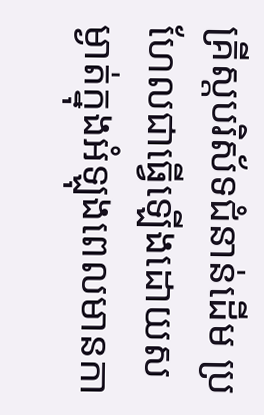គ្រីស្តបរិស័ទជំនាន់ដើម ប្រហែលជាធ្វើឡើងដោយសម្ងាត់ក្នុងអំឡុងពេលមានកា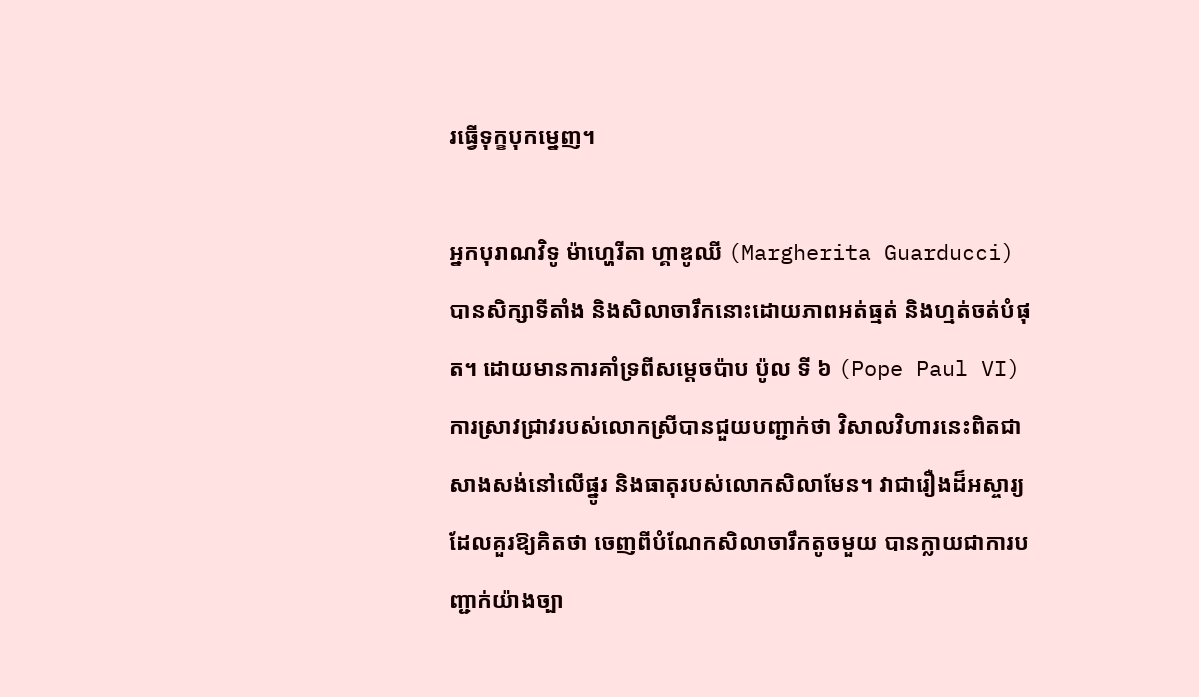រធ្វើទុក្ខបុកម្នេញ។

អ្នកបុរាណវិទូ ម៉ាហ្ហេរីតា ហ្គាឌូឈី (Margherita Guarducci) បានសិក្សាទីតាំង និងសិលាចារឹកនោះដោយភាពអត់ធ្មត់ និងហ្មត់ចត់បំផុត។ ដោយមានការគាំទ្រពីសម្តេចប៉ាប ប៉ូល ទី ៦ (Pope Paul VI) ការស្រាវជ្រាវរបស់លោកស្រីបានជួយបញ្ជាក់ថា វិសាលវិហារនេះពិតជាសាងសង់នៅលើផ្នូរ និងធាតុរបស់លោកសិលាមែន។ វាជារឿងដ៏អស្ចារ្យដែលគួរឱ្យគិតថា ចេញពីបំណែកសិលាចារឹកតូចមួយ បានក្លាយជាការបញ្ជាក់យ៉ាងច្បា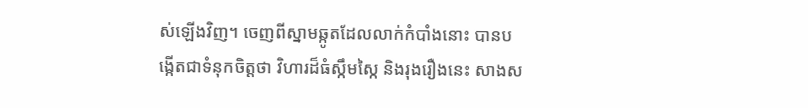ស់ឡើងវិញ។ ចេញពីស្នាមឆ្កូតដែលលាក់កំបាំងនោះ បានបង្កើតជាទំនុកចិត្តថា វិហារដ៏ធំស្កឹមស្កៃ និងរុងរឿងនេះ សាងស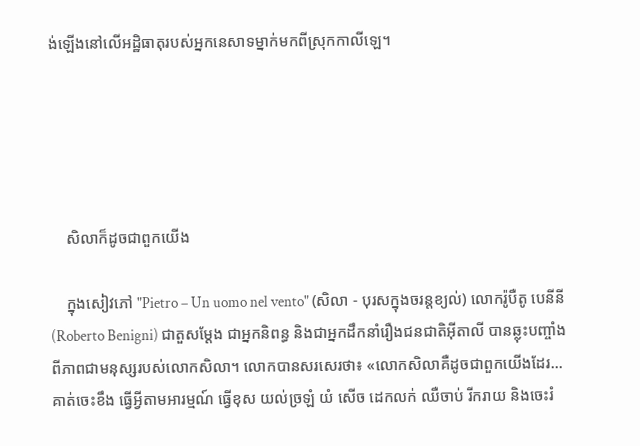ង់ឡើងនៅលើអដ្ឋិធាតុរបស់អ្នកនេសាទម្នាក់មកពីស្រុកកាលីឡេ។





    សិលាក៏ដូចជាពួកយើង

    ក្នុងសៀវភៅ "Pietro – Un uomo nel vento" (សិលា - បុរសក្នុងចរន្តខ្យល់) លោករ៉ូបឺតូ បេនីនី (Roberto Benigni) ជាតួសម្តែង ជាអ្នកនិពន្ធ និងជាអ្នកដឹកនាំរឿងជនជាតិអ៊ីតាលី បានឆ្លុះបញ្ចាំងពីភាពជាមនុស្សរបស់លោកសិលា។ លោកបានសរសេរថា៖ «លោកសិលាគឺដូចជាពួកយើងដែរ... គាត់ចេះខឹង ធ្វើអ្វីតាមអារម្មណ៍ ធ្វើខុស យល់ច្រឡំ យំ សើច ដេកលក់ ឈឺចាប់ រីករាយ និងចេះរំ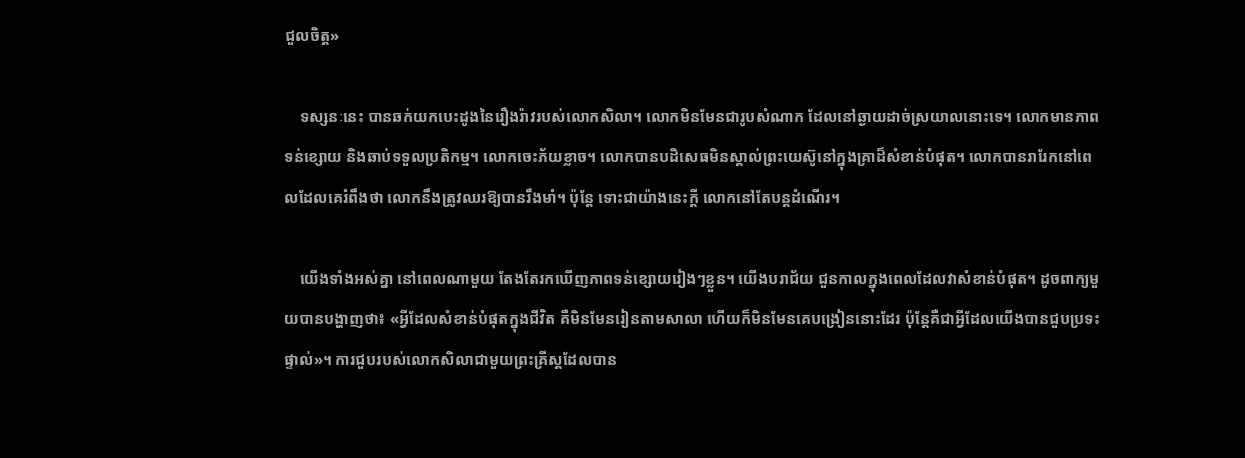ជួលចិត្ត»

    ទស្សនៈនេះ បានឆក់យកបេះដូងនៃរឿងរ៉ាវរបស់លោកសិលា។ លោកមិនមែនជារូបសំណាក ដែលនៅឆ្ងាយដាច់ស្រយាលនោះទេ។ លោកមានភាពទន់ខ្សោយ និងឆាប់ទទួលប្រតិកម្ម។ លោកចេះភ័យខ្លាច។ លោកបានបដិសេធមិនស្គាល់ព្រះយេស៊ូនៅក្នុងគ្រាដ៏សំខាន់បំផុត។ លោកបានរារែកនៅពេលដែលគេរំពឹងថា លោកនឹងត្រូវឈរឱ្យបានរឹងមាំ។ ប៉ុន្តែ ទោះជាយ៉ាងនេះក្តី លោកនៅតែបន្តដំណើរ។

    យើងទាំងអស់គ្នា នៅពេលណាមួយ តែងតែរកឃើញភាពទន់ខ្សោយរៀងៗខ្លួន។ យើងបរាជ័យ ជួនកាលក្នុងពេលដែលវាសំខាន់បំផុត។ ដូចពាក្យមួយបានបង្ហាញថា៖ «អ្វីដែលសំខាន់បំផុតក្នុងជីវិត គឺមិនមែនរៀនតាមសាលា ហើយក៏មិនមែនគេបង្រៀននោះដែរ ប៉ុន្តែគឺជាអ្វីដែលយើងបានជួបប្រទះផ្ទាល់»។ ការជួបរបស់លោកសិលាជាមួយព្រះគ្រីស្តដែលបាន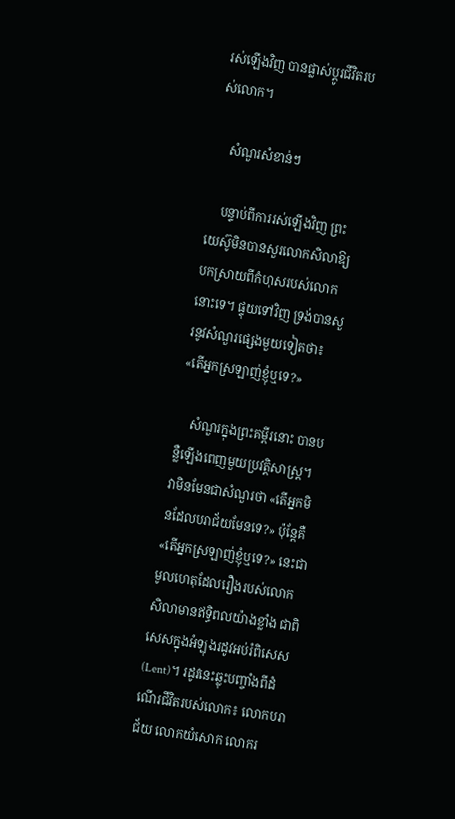រស់ឡើងវិញ បានផ្លាស់ប្តូរជីវិតរបស់លោក។

    សំណួរសំខាន់ៗ

    បន្ទាប់ពីការរស់ឡើងវិញ ព្រះយេស៊ូមិនបានសួរលោកសិលាឱ្យបកស្រាយពីកំហុសរបស់លោកនោះទេ។ ផ្ទុយទៅវិញ ទ្រង់បានសួរនូវសំណួរផ្សេងមួយទៀតថា៖ «តើអ្នកស្រឡាញ់ខ្ញុំឬទេ?»

    សំណួរក្នុងព្រះគម្ពីរនោះ បានបន្លឺឡើងពេញមួយប្រវត្តិសាស្ត្រ។ វាមិនមែនជាសំណួរថា «តើអ្នកមិនដែលបរាជ័យមែនទេ?» ប៉ុន្តែគឺ «តើអ្នកស្រឡាញ់ខ្ញុំឬទេ?» នេះជាមូលហេតុដែលរឿងរបស់លោកសិលាមានឥទ្ធិពលយ៉ាងខ្លាំង ជាពិសេសក្នុងអំឡុងរដូវអប់រំពិសេស (Lent)។ រដូវនេះឆ្លុះបញ្ចាំងពីដំណើរជីវិតរបស់លោក៖ លោកបរាជ័យ លោកយំសោក លោករ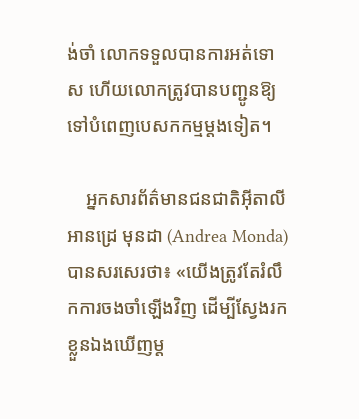ង់ចាំ លោកទទួលបានការអត់ទោស ហើយលោកត្រូវបានបញ្ជូនឱ្យទៅបំពេញបេសកកម្មម្តងទៀត។

    អ្នកសារព័ត៌មានជនជាតិអ៊ីតាលី អានដ្រេ មុនដា (Andrea Monda) បានសរសេរថា៖ «យើងត្រូវតែរំលឹកការចងចាំឡើងវិញ ដើម្បីស្វែងរកខ្លួនឯងឃើញម្ត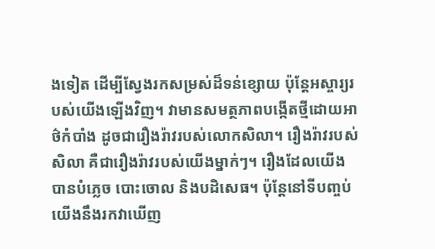ងទៀត ដើម្បីស្វែងរកសម្រស់ដ៏ទន់ខ្សោយ ប៉ុន្តែអស្ចារ្យរបស់យើងឡើងវិញ។ វាមានសមត្ថភាពបង្កើតថ្មីដោយអាថ៌កំបាំង ដូចជារឿងរ៉ាវរបស់លោកសិលា។ រឿងរ៉ាវរបស់សិលា គឺជារឿងរ៉ាវរបស់យើងម្នាក់ៗ។ រឿងដែលយើងបានបំភ្លេច បោះចោល និងបដិសេធ។ ប៉ុន្តែនៅទីបញ្ចប់ យើងនឹងរកវាឃើញ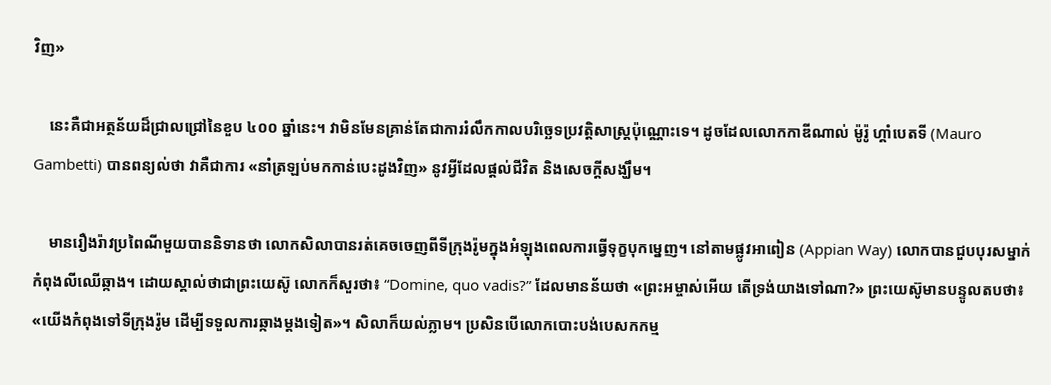វិញ»

    នេះគឺជាអត្ថន័យដ៏ជ្រាលជ្រៅនៃខួប ៤០០ ឆ្នាំនេះ។ វាមិនមែនគ្រាន់តែជាការរំលឹកកាលបរិច្ឆេទប្រវត្តិសាស្ត្រប៉ុណ្ណោះទេ។ ដូចដែលលោកកាឌីណាល់ ម៉ូរ៉ូ ហ្គាំបេតទី (Mauro Gambetti) បានពន្យល់ថា វាគឺជាការ «នាំត្រឡប់មកកាន់បេះដូងវិញ» នូវអ្វីដែលផ្តល់ជីវិត និងសេចក្តីសង្ឃឹម។

    មានរឿងរ៉ាវប្រពៃណីមួយបាននិទានថា លោកសិលាបានរត់គេចចេញពីទីក្រុងរ៉ូមក្នុងអំឡុងពេលការធ្វើទុក្ខបុកម្នេញ។ នៅតាមផ្លូវអាពៀន (Appian Way) លោកបានជួបបុរសម្នាក់កំពុងលីឈើឆ្កាង។ ដោយស្គាល់ថាជាព្រះយេស៊ូ លោកក៏សួរថា៖ “Domine, quo vadis?” ដែលមានន័យថា «ព្រះអម្ចាស់អើយ តើទ្រង់យាងទៅណា?» ព្រះយេស៊ូមានបន្ទូលតបថា៖ «យើងកំពុងទៅទីក្រុងរ៉ូម ដើម្បីទទួលការឆ្កាងម្តងទៀត»។ សិលាក៏យល់ភ្លាម។ ប្រសិនបើលោកបោះបង់បេសកកម្ម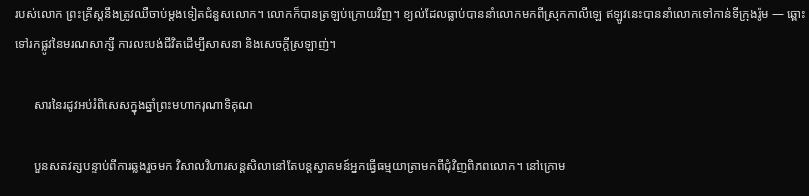របស់លោក ព្រះគ្រីស្តនឹងត្រូវឈឺចាប់ម្តងទៀតជំនួសលោក។ លោកក៏បានត្រឡប់ក្រោយវិញ។ ខ្យល់ដែលធ្លាប់បាននាំលោកមកពីស្រុកកាលីឡេ ឥឡូវនេះបាននាំលោកទៅកាន់ទីក្រុងរ៉ូម — ឆ្ពោះទៅរកផ្លូវនៃមរណសាក្សី ការលះបង់ជីវិតដើម្បីសាសនា និងសេចក្តីស្រឡាញ់។

      សារនៃរដូវអប់រំពិសេសក្នុងឆ្នាំព្រះមហាករុណាទិគុណ

      បួនសតវត្សបន្ទាប់ពីការឆ្លងរួចមក វិសាលវិហារសន្តសិលានៅតែបន្តស្វាគមន៍អ្នកធ្វើធម្មយាត្រាមកពីជុំវិញពិភពលោក។ នៅក្រោម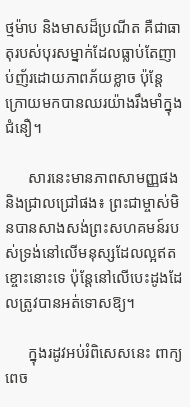ថ្មម៉ាប និងមាសដ៏ប្រណីត គឺជាធាតុរបស់បុរសម្នាក់ដែលធ្លាប់តែញាប់ញ័រដោយភាពភ័យខ្លាច ប៉ុន្តែក្រោយមកបានឈរយ៉ាងរឹងមាំក្នុងជំនឿ។

      សារនេះមានភាពសាមញ្ញផង និងជ្រាលជ្រៅផង៖ ព្រះជាម្ចាស់មិនបានសាងសង់ព្រះសហគមន៍របស់ទ្រង់នៅលើមនុស្សដែលល្អឥតខ្ចោះនោះទេ ប៉ុន្តែនៅលើបេះដូងដែលត្រូវបានអត់ទោសឱ្យ។

      ក្នុងរដូវអប់រំពិសេសនេះ ពាក្យពេច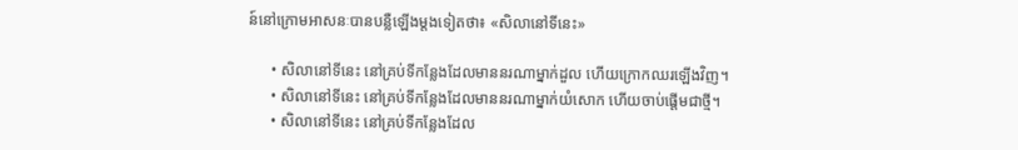ន៍នៅក្រោមអាសនៈបានបន្លឺឡើងម្តងទៀតថា៖ «សិលានៅទីនេះ»

      • សិលានៅទីនេះ នៅគ្រប់ទីកន្លែងដែលមាននរណាម្នាក់ដួល ហើយក្រោកឈរឡើងវិញ។
      • សិលានៅទីនេះ នៅគ្រប់ទីកន្លែងដែលមាននរណាម្នាក់យំសោក ហើយចាប់ផ្តើមជាថ្មី។
      • សិលានៅទីនេះ នៅគ្រប់ទីកន្លែងដែល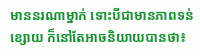មាននរណាម្នាក់ ទោះបីជាមានភាពទន់ខ្សោយ ក៏នៅតែអាចនិយាយបានថា៖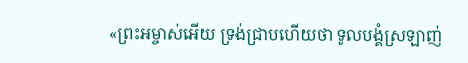«ព្រះអម្ចាស់អើយ ទ្រង់ជ្រាបហើយថា ទូលបង្គំស្រឡាញ់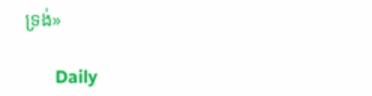ទ្រង់»

      Daily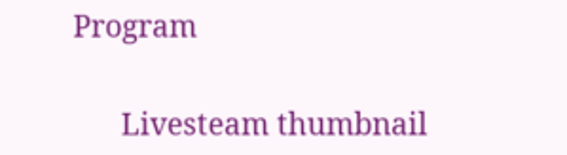Program

      Livesteam thumbnail